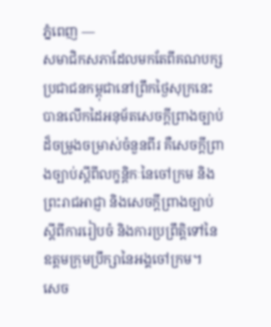ភ្នំពេញ —
សមាជិកសភាដែលមកតែពីគណបក្សប្រជាជនកម្ពុជានៅព្រឹកថ្ងៃសុក្រនេះ បានលើកដៃអនុម័តសេចក្តីព្រាងច្បាប់ដ៏ចម្រូងចម្រាស់ចំនួនពីរ គឺសេចក្តីព្រាងច្បាប់ស្តីពីលក្ខន្តិកៈនៃចៅក្រម និងព្រះរាជអាជ្ញា និងសេចក្តីព្រាងច្បាប់ស្តីពីការរៀបចំ និងការប្រព្រឹត្តិទៅនៃឧត្តមក្រុមប្រឹក្សានៃអង្គចៅក្រម។
សេច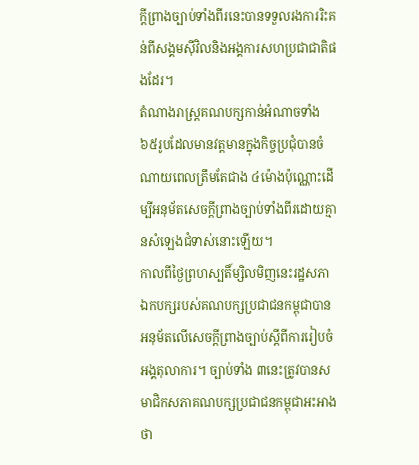ក្តីព្រាងច្បាប់ទាំងពីរនេះបានទទួលរងការរិះគន់ពីសង្គមស៊ីវិលនិងអង្គការសហប្រជាជាតិផងដែរ។
តំណាងរាស្ដ្រគណបក្សកាន់អំណាចទាំង៦៥រូបដែលមានវត្តមានក្នុងកិច្ចប្រជុំបានចំណាយពេលត្រឹមតែជាង ៤ម៉ោងប៉ុណ្ណោះដើម្បីអនុម័តសេចក្តីព្រាងច្បាប់ទាំងពីរដោយគ្មានសំឡេងជំទាស់នោះឡើយ។
កាលពីថ្ងៃព្រហស្បតិ៍ម្សិលមិញនេះរដ្ឋសភាឯកបក្សរបស់គណបក្សប្រជាជនកម្ពុជាបានអនុម័តលើសេចក្តីព្រាងច្បាប់ស្តីពីការរៀបចំអង្គតុលាការ។ ច្បាប់ទាំង ៣នេះត្រូវបានសមាជិកសភាគណបក្សប្រជាជនកម្ពុជាអះអាងថា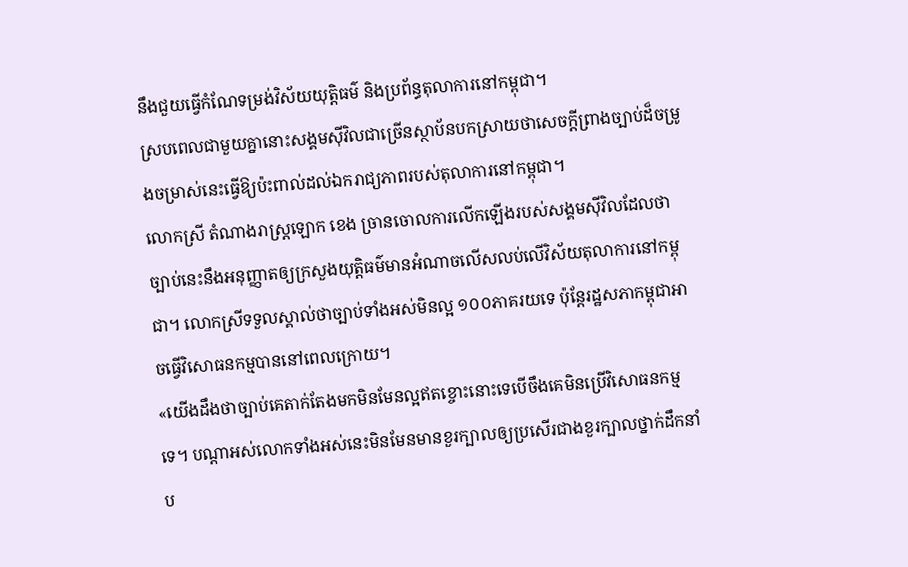នឹងជួយធ្វើកំណែទម្រង់វិស័យយុត្តិធម៌ និងប្រព័ន្ធតុលាការនៅកម្ពុជា។
ស្របពេលជាមួយគ្នានោះសង្គមស៊ីវិលជាច្រើនស្ថាប័នបកស្រាយថាសេចក្តីព្រាងច្បាប់ដ៏ចម្រូងចម្រាស់នេះធ្វើឱ្យប៉ះពាល់ដល់ឯករាជ្យភាពរបស់តុលាការនៅកម្ពុជា។
លោកស្រី តំណាងរាស្រ្តឡោក ខេង ច្រានចោលការលើកឡើងរបស់សង្គមស៊ីវិលដែលថាច្បាប់នេះនឹងអនុញ្ញាតឲ្យក្រសួងយុត្តិធម៌មានអំណាចលើសលប់លើវិស័យតុលាការនៅកម្ពុជា។ លោកស្រីទទួលស្គាល់ថាច្បាប់ទាំងអស់មិនល្អ ១០០ភាគរយទេ ប៉ុន្តែរដ្ឋសភាកម្ពុជាអាចធ្វើវិសោធនកម្មបាននៅពេលក្រោយ។
«យើងដឹងថាច្បាប់គេតាក់តែងមកមិនមែនល្អឥតខ្ចោះនោះទេបើចឹងគេមិនប្រើវិសោធនកម្មទេ។ បណ្តាអស់លោកទាំងអស់នេះមិនមែនមានខួរក្បាលឲ្យប្រសើរជាងខួរក្បាលថ្នាក់ដឹកនាំប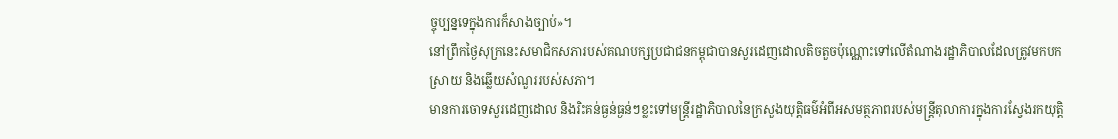ច្ចុប្បន្នទេក្នុងការក៏សាងច្បាប់»។
នៅព្រឹកថ្ងៃសុក្រនេះសមាជិកសភារបស់គណបក្សប្រជាជនកម្ពុជាបានសួរដេញដោលតិចតួចប៉ុណ្ណោះទៅលើតំណាងរដ្ឋាភិបាលដែលត្រូវមកបកស្រាយ និងឆ្លើយសំណួររបស់សភា។
មានការចោទសួរដេញដោល និងរិះគន់ធ្ងន់ធ្ងន់ៗខ្លះទៅមន្ត្រីរដ្ឋាភិបាលនៃក្រសួងយុត្តិធម៌អំពីអសមត្ថភាពរបស់មន្ត្រីតុលាការក្នុងការស្វែងរកយុត្តិ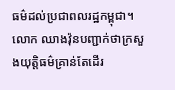ធម៌ដល់ប្រជាពលរដ្ឋកម្ពុជា។
លោក ឈាងវ៉ុនបញ្ជាក់ថាក្រសួងយុត្តិធម៌គ្រាន់តែដើរ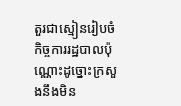តួរជាស្មៀនរៀបចំកិច្ចការរដ្ឋបាលប៉ុណ្ណោះដូច្នោះក្រសួងនឹងមិន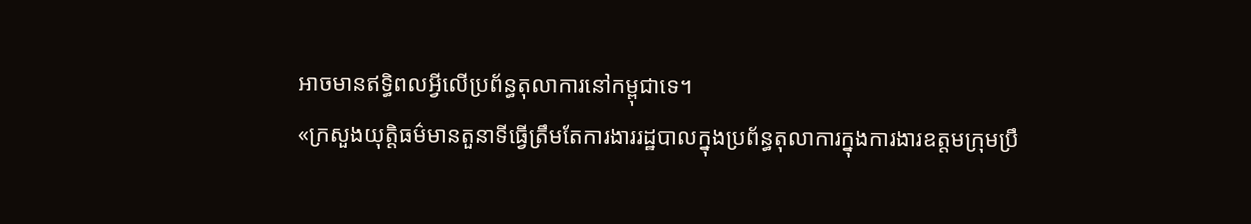អាចមានឥទ្ធិពលអ្វីលើប្រព័ន្ធតុលាការនៅកម្ពុជាទេ។
«ក្រសួងយុត្តិធម៌មានតួនាទីធ្វើត្រឹមតែការងាររដ្ឋបាលក្នុងប្រព័ន្ធតុលាការក្នុងការងារឧត្តមក្រុមប្រឹ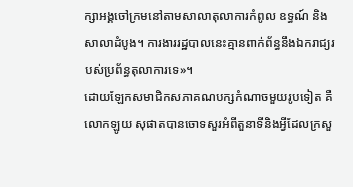ក្សាអង្គចៅក្រមនៅតាមសាលាតុលាការកំពូល ឧទ្ធណ៍ និងសាលាដំបូង។ ការងាររដ្ឋបាលនេះគ្មានពាក់ព័ន្ធនឹងឯករាជ្យរបស់ប្រព័ន្ធតុលាការទេ»។
ដោយឡែកសមាជិកសភាគណបក្សកំណាចមួយរូបទៀត គឺលោកឡូយ សុផាតបានចោទសួរអំពីតួនាទីនិងអ្វីដែលក្រសួ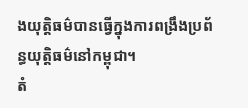ងយុត្តិធម៌បានធ្វើក្នុងការពង្រឹងប្រព័ន្ធយុត្តិធម៌នៅកម្ពុជា។
តំ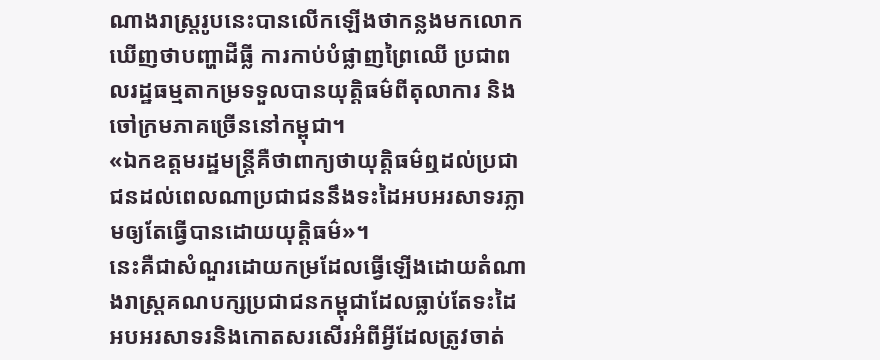ណាងរាស្រ្តរូបនេះបានលើកឡើងថាកន្លងមកលោកឃើញថាបញ្ហាដីធ្លី ការកាប់បំផ្លាញព្រៃឈើ ប្រជាពលរដ្ឋធម្មតាកម្រទទួលបានយុត្តិធម៌ពីតុលាការ និងចៅក្រមភាគច្រើននៅកម្ពុជា។
«ឯកឧត្តមរដ្ឋមន្ត្រីគឺថាពាក្យថាយុត្តិធម៌ឮដល់ប្រជាជនដល់ពេលណាប្រជាជននឹងទះដៃអបអរសាទរភ្លាមឲ្យតែធ្វើបានដោយយុត្តិធម៌»។
នេះគឺជាសំណួរដោយកម្រដែលធ្វើឡើងដោយតំណាងរាស្ដ្រគណបក្សប្រជាជនកម្ពុជាដែលធ្លាប់តែទះដៃអបអរសាទរនិងកោតសរសើរអំពីអ្វីដែលត្រូវចាត់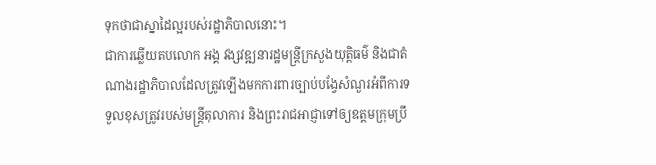ទុកថាជាស្នាដៃល្អរបស់រដ្ឋាភិបាលនោះ។
ជាការឆ្លើយតបលោក អង្គ វង្សវឌ្ឍនារដ្ឋមន្ត្រីក្រសួងយុត្តិធម៌ និងជាតំណាងរដ្ឋាភិបាលដែលត្រូវឡើងមកការពារច្បាប់បង្វែសំណួរអំពីការទទួលខុសត្រូវរបស់មន្ត្រីតុលាការ និងព្រះរាជអាជ្ញាទៅឲ្យឧត្តមក្រុមប្រឹ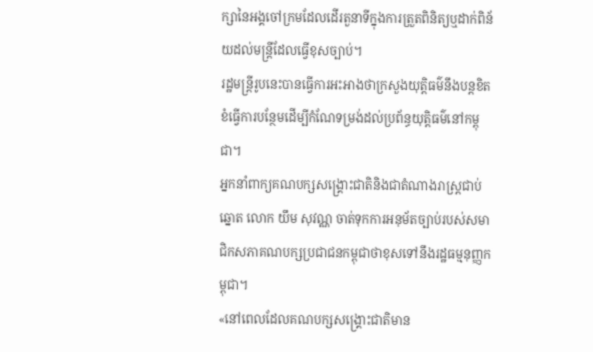ក្សានៃអង្គចៅក្រមដែលដើរតួនាទីក្នុងការត្រួតពិនិត្យឬដាក់ពិន័យដល់មន្ត្រីដែលធ្វើខុសច្បាប់។
រដ្ឋមន្ត្រីរូបនេះបានធ្វើការអះអាងថាក្រសួងយុត្តិធម៌នឹងបន្តខិតខំធ្វើការបន្ថែមដើម្បីកំណែទម្រង់ដល់ប្រព័ន្ធយុត្តិធម៌នៅកម្ពុជា។
អ្នកនាំពាក្យគណបក្សសង្រ្គោះជាតិនិងជាតំណាងរាស្ដ្រជាប់ឆ្នោត លោក យឹម សុវណ្ណ ចាត់ទុកការអនុម័តច្បាប់របស់សមាជិកសភាគណបក្សប្រជាជនកម្ពុជាថាខុសទៅនឹងរដ្ឋធម្មនុញ្ញកម្ពុជា។
«នៅពេលដែលគណបក្សសង្គ្រោះជាតិមាន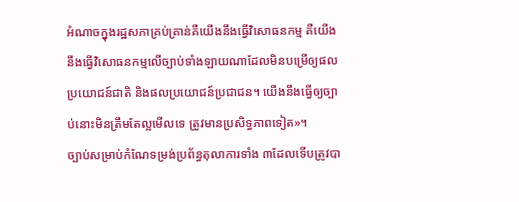អំណាចក្នុងរដ្ឋសភាគ្រប់គ្រាន់គឺយើងនឹងធ្វើវិសោធនកម្ម គឺយើងនឹងធ្វើវិសោធនកម្មលើច្បាប់ទាំងឡាយណាដែលមិនបម្រើឲ្យផលប្រយោជន៍ជាតិ និងផលប្រយោជន៍ប្រជាជន។ យើងនឹងធ្វើឲ្យច្បាប់នោះមិនត្រឹមតែល្អមើលទេ ត្រូវមានប្រសិទ្ធភាពទៀត»។
ច្បាប់សម្រាប់កំណែទម្រង់ប្រព័ន្ធតុលាការទាំង ៣ដែលទើបត្រូវបា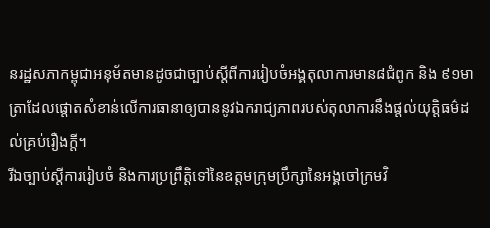នរដ្ឋសភាកម្ពុជាអនុម័តមានដូចជាច្បាប់ស្តីពីការរៀបចំអង្គតុលាការមាន៨ជំពូក និង ៩១មាត្រាដែលផ្តោតសំខាន់លើការធានាឲ្យបាននូវឯករាជ្យភាពរបស់តុលាការនឹងផ្តល់យុត្តិធម៌ដល់គ្រប់រឿងក្តី។
រីឯច្បាប់ស្តីការរៀបចំ និងការប្រព្រឹត្តិទៅនៃឧត្តមក្រុមប្រឹក្សានៃអង្គចៅក្រមវិ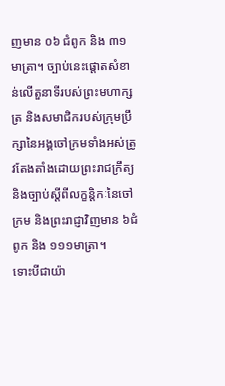ញមាន ០៦ ជំពូក និង ៣១មាត្រា។ ច្បាប់នេះផ្តោតសំខាន់លើតួនាទីរបស់ព្រះមហាក្សត្រ និងសមាជិករបស់ក្រុមប្រឹក្សានៃអង្គចៅក្រមទាំងអស់ត្រូវតែងតាំងដោយព្រះរាជក្រឹត្យនិងច្បាប់ស្តីពីលក្ខន្តិកៈនៃចៅក្រម និងព្រះរាជ្ញាវិញមាន ៦ជំពូក និង ១១១មាត្រា។
ទោះបីជាយ៉ា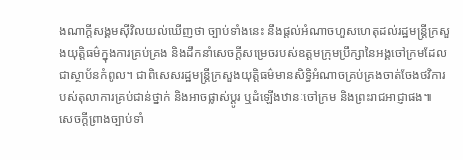ងណាក្តីសង្គមស៊ីវិលយល់ឃើញថា ច្បាប់ទាំងនេះ នឹងផ្តល់អំណាចហួសហេតុដល់រដ្ឋមន្ត្រីក្រសួងយុត្តិធម៌ក្នុងការគ្រប់គ្រង និងដឹកនាំសេចក្តីសម្រេចរបស់ឧត្តមក្រុមប្រឹក្សានៃអង្គចៅក្រមដែលជាស្ថាប័នកំពូល។ ជាពិសេសរដ្ឋមន្ត្រីក្រសួងយុត្តិធម៌មានសិទ្ធិអំណាចគ្រប់គ្រងចាត់ចែងថវិការបស់តុលាការគ្រប់ជាន់ថ្នាក់ និងអាចផ្លាស់ប្តូរ ឬដំឡើងឋានៈចៅក្រម និងព្រះរាជអាជ្ញាផង៕
សេចក្តីព្រាងច្បាប់ទាំ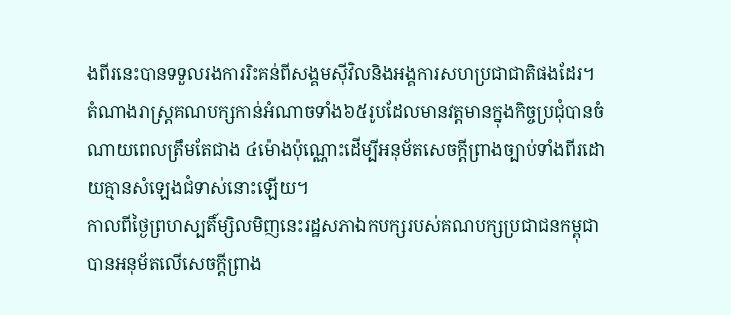ងពីរនេះបានទទួលរងការរិះគន់ពីសង្គមស៊ីវិលនិងអង្គការសហប្រជាជាតិផងដែរ។
តំណាងរាស្ដ្រគណបក្សកាន់អំណាចទាំង៦៥រូបដែលមានវត្តមានក្នុងកិច្ចប្រជុំបានចំណាយពេលត្រឹមតែជាង ៤ម៉ោងប៉ុណ្ណោះដើម្បីអនុម័តសេចក្តីព្រាងច្បាប់ទាំងពីរដោយគ្មានសំឡេងជំទាស់នោះឡើយ។
កាលពីថ្ងៃព្រហស្បតិ៍ម្សិលមិញនេះរដ្ឋសភាឯកបក្សរបស់គណបក្សប្រជាជនកម្ពុជាបានអនុម័តលើសេចក្តីព្រាង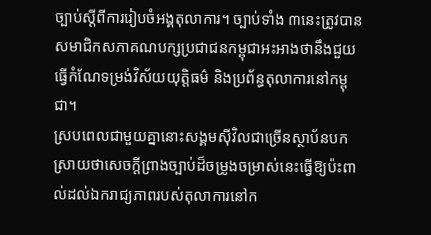ច្បាប់ស្តីពីការរៀបចំអង្គតុលាការ។ ច្បាប់ទាំង ៣នេះត្រូវបានសមាជិកសភាគណបក្សប្រជាជនកម្ពុជាអះអាងថានឹងជួយធ្វើកំណែទម្រង់វិស័យយុត្តិធម៌ និងប្រព័ន្ធតុលាការនៅកម្ពុជា។
ស្របពេលជាមួយគ្នានោះសង្គមស៊ីវិលជាច្រើនស្ថាប័នបកស្រាយថាសេចក្តីព្រាងច្បាប់ដ៏ចម្រូងចម្រាស់នេះធ្វើឱ្យប៉ះពាល់ដល់ឯករាជ្យភាពរបស់តុលាការនៅក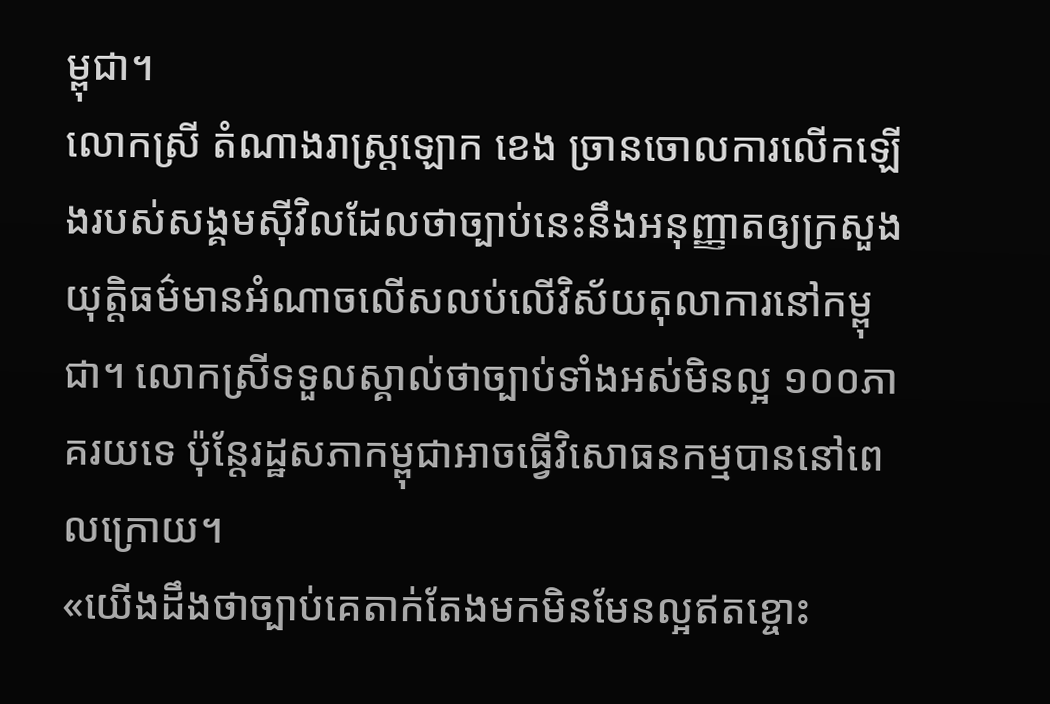ម្ពុជា។
លោកស្រី តំណាងរាស្រ្តឡោក ខេង ច្រានចោលការលើកឡើងរបស់សង្គមស៊ីវិលដែលថាច្បាប់នេះនឹងអនុញ្ញាតឲ្យក្រសួងយុត្តិធម៌មានអំណាចលើសលប់លើវិស័យតុលាការនៅកម្ពុជា។ លោកស្រីទទួលស្គាល់ថាច្បាប់ទាំងអស់មិនល្អ ១០០ភាគរយទេ ប៉ុន្តែរដ្ឋសភាកម្ពុជាអាចធ្វើវិសោធនកម្មបាននៅពេលក្រោយ។
«យើងដឹងថាច្បាប់គេតាក់តែងមកមិនមែនល្អឥតខ្ចោះ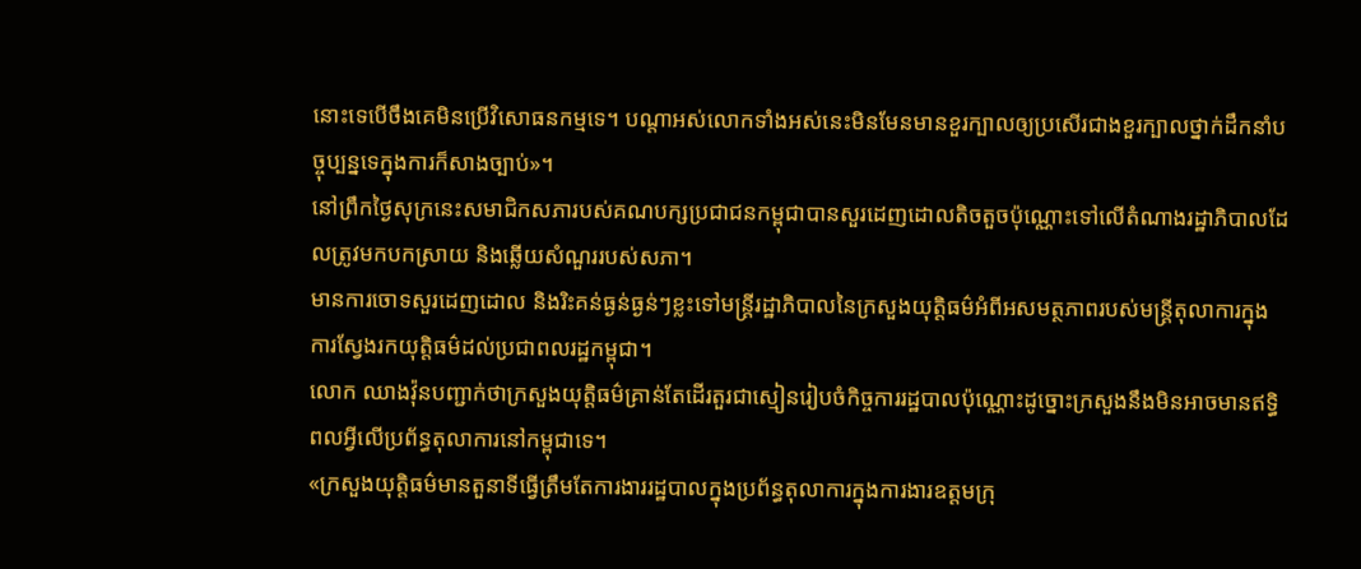នោះទេបើចឹងគេមិនប្រើវិសោធនកម្មទេ។ បណ្តាអស់លោកទាំងអស់នេះមិនមែនមានខួរក្បាលឲ្យប្រសើរជាងខួរក្បាលថ្នាក់ដឹកនាំបច្ចុប្បន្នទេក្នុងការក៏សាងច្បាប់»។
នៅព្រឹកថ្ងៃសុក្រនេះសមាជិកសភារបស់គណបក្សប្រជាជនកម្ពុជាបានសួរដេញដោលតិចតួចប៉ុណ្ណោះទៅលើតំណាងរដ្ឋាភិបាលដែលត្រូវមកបកស្រាយ និងឆ្លើយសំណួររបស់សភា។
មានការចោទសួរដេញដោល និងរិះគន់ធ្ងន់ធ្ងន់ៗខ្លះទៅមន្ត្រីរដ្ឋាភិបាលនៃក្រសួងយុត្តិធម៌អំពីអសមត្ថភាពរបស់មន្ត្រីតុលាការក្នុងការស្វែងរកយុត្តិធម៌ដល់ប្រជាពលរដ្ឋកម្ពុជា។
លោក ឈាងវ៉ុនបញ្ជាក់ថាក្រសួងយុត្តិធម៌គ្រាន់តែដើរតួរជាស្មៀនរៀបចំកិច្ចការរដ្ឋបាលប៉ុណ្ណោះដូច្នោះក្រសួងនឹងមិនអាចមានឥទ្ធិពលអ្វីលើប្រព័ន្ធតុលាការនៅកម្ពុជាទេ។
«ក្រសួងយុត្តិធម៌មានតួនាទីធ្វើត្រឹមតែការងាររដ្ឋបាលក្នុងប្រព័ន្ធតុលាការក្នុងការងារឧត្តមក្រុ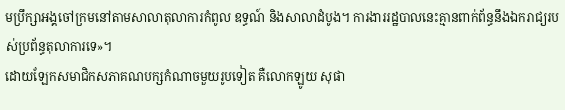មប្រឹក្សាអង្គចៅក្រមនៅតាមសាលាតុលាការកំពូល ឧទ្ធណ៍ និងសាលាដំបូង។ ការងាររដ្ឋបាលនេះគ្មានពាក់ព័ន្ធនឹងឯករាជ្យរបស់ប្រព័ន្ធតុលាការទេ»។
ដោយឡែកសមាជិកសភាគណបក្សកំណាចមួយរូបទៀត គឺលោកឡូយ សុផា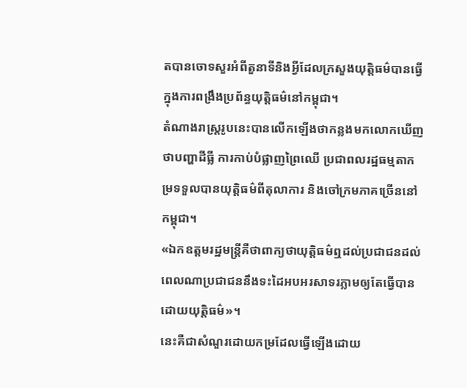តបានចោទសួរអំពីតួនាទីនិងអ្វីដែលក្រសួងយុត្តិធម៌បានធ្វើក្នុងការពង្រឹងប្រព័ន្ធយុត្តិធម៌នៅកម្ពុជា។
តំណាងរាស្រ្តរូបនេះបានលើកឡើងថាកន្លងមកលោកឃើញថាបញ្ហាដីធ្លី ការកាប់បំផ្លាញព្រៃឈើ ប្រជាពលរដ្ឋធម្មតាកម្រទទួលបានយុត្តិធម៌ពីតុលាការ និងចៅក្រមភាគច្រើននៅកម្ពុជា។
«ឯកឧត្តមរដ្ឋមន្ត្រីគឺថាពាក្យថាយុត្តិធម៌ឮដល់ប្រជាជនដល់ពេលណាប្រជាជននឹងទះដៃអបអរសាទរភ្លាមឲ្យតែធ្វើបានដោយយុត្តិធម៌»។
នេះគឺជាសំណួរដោយកម្រដែលធ្វើឡើងដោយ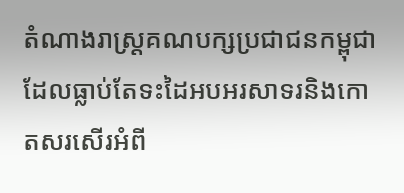តំណាងរាស្ដ្រគណបក្សប្រជាជនកម្ពុជាដែលធ្លាប់តែទះដៃអបអរសាទរនិងកោតសរសើរអំពី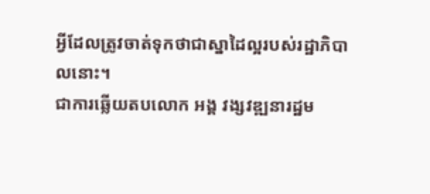អ្វីដែលត្រូវចាត់ទុកថាជាស្នាដៃល្អរបស់រដ្ឋាភិបាលនោះ។
ជាការឆ្លើយតបលោក អង្គ វង្សវឌ្ឍនារដ្ឋម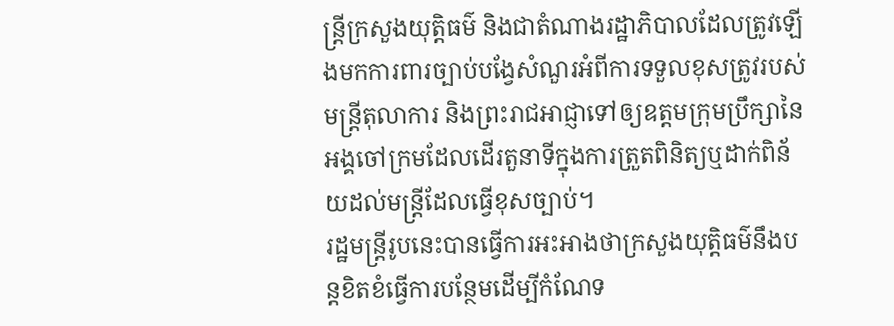ន្ត្រីក្រសួងយុត្តិធម៌ និងជាតំណាងរដ្ឋាភិបាលដែលត្រូវឡើងមកការពារច្បាប់បង្វែសំណួរអំពីការទទួលខុសត្រូវរបស់មន្ត្រីតុលាការ និងព្រះរាជអាជ្ញាទៅឲ្យឧត្តមក្រុមប្រឹក្សានៃអង្គចៅក្រមដែលដើរតួនាទីក្នុងការត្រួតពិនិត្យឬដាក់ពិន័យដល់មន្ត្រីដែលធ្វើខុសច្បាប់។
រដ្ឋមន្ត្រីរូបនេះបានធ្វើការអះអាងថាក្រសួងយុត្តិធម៌នឹងបន្តខិតខំធ្វើការបន្ថែមដើម្បីកំណែទ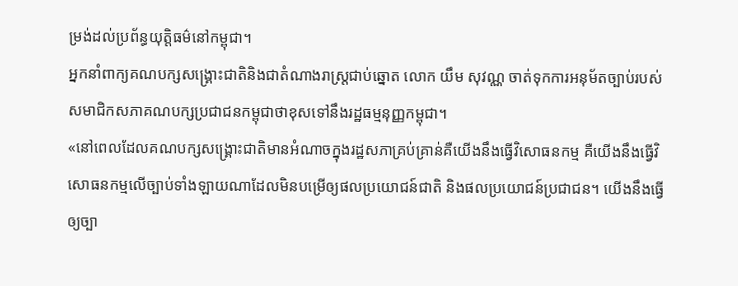ម្រង់ដល់ប្រព័ន្ធយុត្តិធម៌នៅកម្ពុជា។
អ្នកនាំពាក្យគណបក្សសង្រ្គោះជាតិនិងជាតំណាងរាស្ដ្រជាប់ឆ្នោត លោក យឹម សុវណ្ណ ចាត់ទុកការអនុម័តច្បាប់របស់សមាជិកសភាគណបក្សប្រជាជនកម្ពុជាថាខុសទៅនឹងរដ្ឋធម្មនុញ្ញកម្ពុជា។
«នៅពេលដែលគណបក្សសង្គ្រោះជាតិមានអំណាចក្នុងរដ្ឋសភាគ្រប់គ្រាន់គឺយើងនឹងធ្វើវិសោធនកម្ម គឺយើងនឹងធ្វើវិសោធនកម្មលើច្បាប់ទាំងឡាយណាដែលមិនបម្រើឲ្យផលប្រយោជន៍ជាតិ និងផលប្រយោជន៍ប្រជាជន។ យើងនឹងធ្វើឲ្យច្បា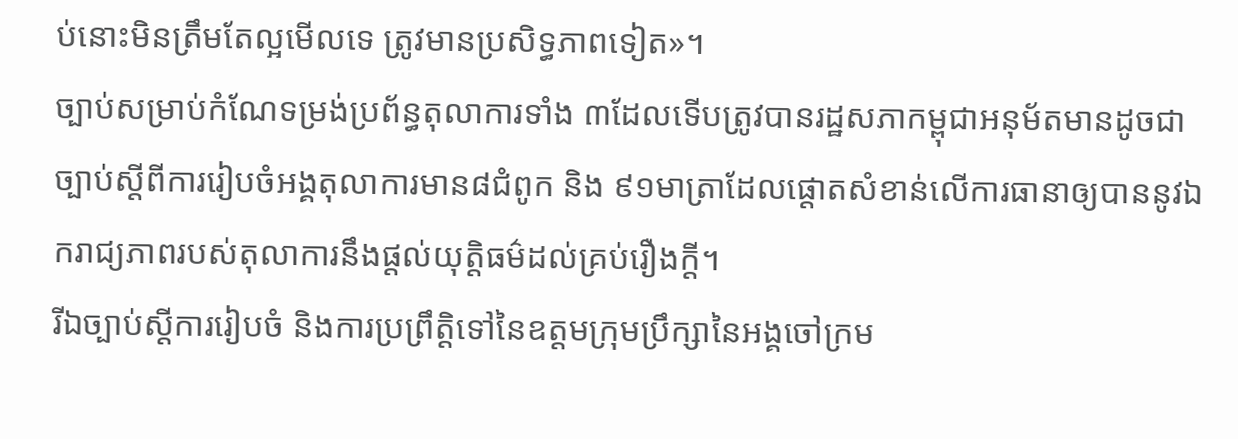ប់នោះមិនត្រឹមតែល្អមើលទេ ត្រូវមានប្រសិទ្ធភាពទៀត»។
ច្បាប់សម្រាប់កំណែទម្រង់ប្រព័ន្ធតុលាការទាំង ៣ដែលទើបត្រូវបានរដ្ឋសភាកម្ពុជាអនុម័តមានដូចជាច្បាប់ស្តីពីការរៀបចំអង្គតុលាការមាន៨ជំពូក និង ៩១មាត្រាដែលផ្តោតសំខាន់លើការធានាឲ្យបាននូវឯករាជ្យភាពរបស់តុលាការនឹងផ្តល់យុត្តិធម៌ដល់គ្រប់រឿងក្តី។
រីឯច្បាប់ស្តីការរៀបចំ និងការប្រព្រឹត្តិទៅនៃឧត្តមក្រុមប្រឹក្សានៃអង្គចៅក្រម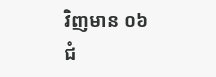វិញមាន ០៦ ជំ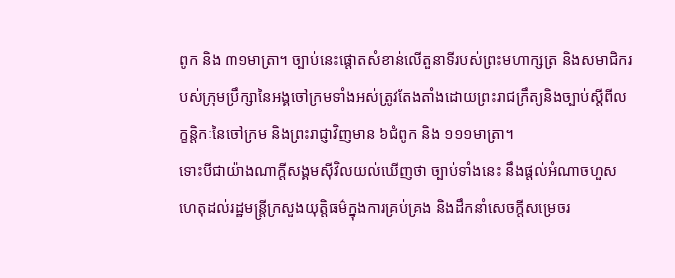ពូក និង ៣១មាត្រា។ ច្បាប់នេះផ្តោតសំខាន់លើតួនាទីរបស់ព្រះមហាក្សត្រ និងសមាជិករបស់ក្រុមប្រឹក្សានៃអង្គចៅក្រមទាំងអស់ត្រូវតែងតាំងដោយព្រះរាជក្រឹត្យនិងច្បាប់ស្តីពីលក្ខន្តិកៈនៃចៅក្រម និងព្រះរាជ្ញាវិញមាន ៦ជំពូក និង ១១១មាត្រា។
ទោះបីជាយ៉ាងណាក្តីសង្គមស៊ីវិលយល់ឃើញថា ច្បាប់ទាំងនេះ នឹងផ្តល់អំណាចហួសហេតុដល់រដ្ឋមន្ត្រីក្រសួងយុត្តិធម៌ក្នុងការគ្រប់គ្រង និងដឹកនាំសេចក្តីសម្រេចរ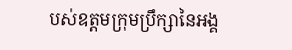បស់ឧត្តមក្រុមប្រឹក្សានៃអង្គ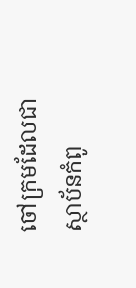ចៅក្រមដែលជាស្ថាប័នកំពូ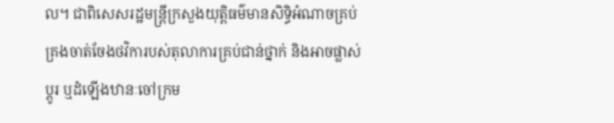ល។ ជាពិសេសរដ្ឋមន្ត្រីក្រសួងយុត្តិធម៌មានសិទ្ធិអំណាចគ្រប់គ្រងចាត់ចែងថវិការបស់តុលាការគ្រប់ជាន់ថ្នាក់ និងអាចផ្លាស់ប្តូរ ឬដំឡើងឋានៈចៅក្រម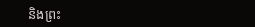និងព្រះ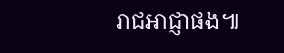រាជអាជ្ញាផង៕